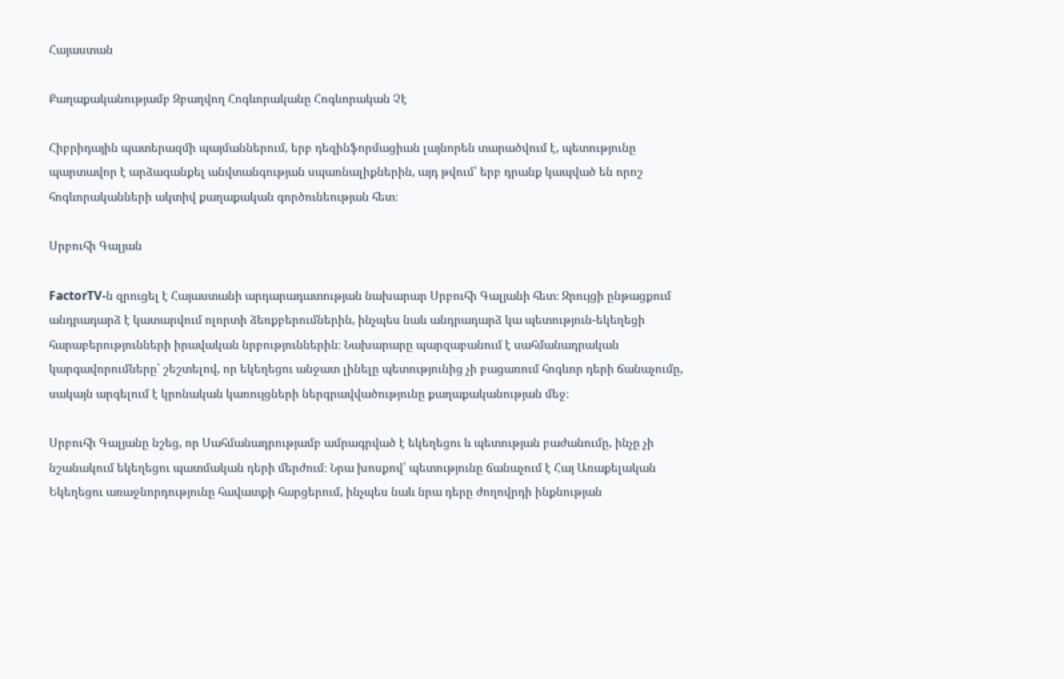Հայաստան

Քաղաքականությամբ Զբաղվող Հոգևորականը Հոգևորական Չէ

Հիբրիդային պատերազմի պայմաններում, երբ դեզինֆորմացիան լայնորեն տարածվում է, պետությունը պարտավոր է արձագանքել անվտանգության սպառնալիքներին, այդ թվում՝ երբ դրանք կապված են որոշ հոգևորականների ակտիվ քաղաքական գործունեության հետ։

Սրբուհի Գալյան

FactorTV-ն զրուցել է Հայաստանի արդարադատության նախարար Սրբուհի Գալյանի հետ։ Զրույցի ընթացքում անդրադարձ է կատարվում ոլորտի ձեռքբերումներին, ինչպես նաև անդրադարձ կա պետություն-եկեղեցի հարաբերությունների իրավական նրբություններին։ Նախարարը պարզաբանում է սահմանադրական կարգավորումները՝ շեշտելով, որ եկեղեցու անջատ լինելը պետությունից չի բացառում հոգևոր դերի ճանաչումը, սակայն արգելում է կրոնական կառույցների ներգրավվածությունը քաղաքականության մեջ։

Սրբուհի Գալյանը նշեց, որ Սահմանադրությամբ ամրագրված է եկեղեցու և պետության բաժանումը, ինչը չի նշանակում եկեղեցու պատմական դերի մերժում։ Նրա խոսքով՝ պետությունը ճանաչում է Հայ Առաքելական Եկեղեցու առաջնորդությունը հավատքի հարցերում, ինչպես նաև նրա դերը ժողովրդի ինքնության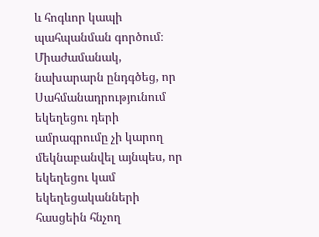և հոգևոր կապի պահպանման գործում։ Միաժամանակ, նախարարն ընդգծեց, որ Սահմանադրությունում եկեղեցու դերի ամրագրումը չի կարող մեկնաբանվել այնպես, որ եկեղեցու կամ եկեղեցականների հասցեին հնչող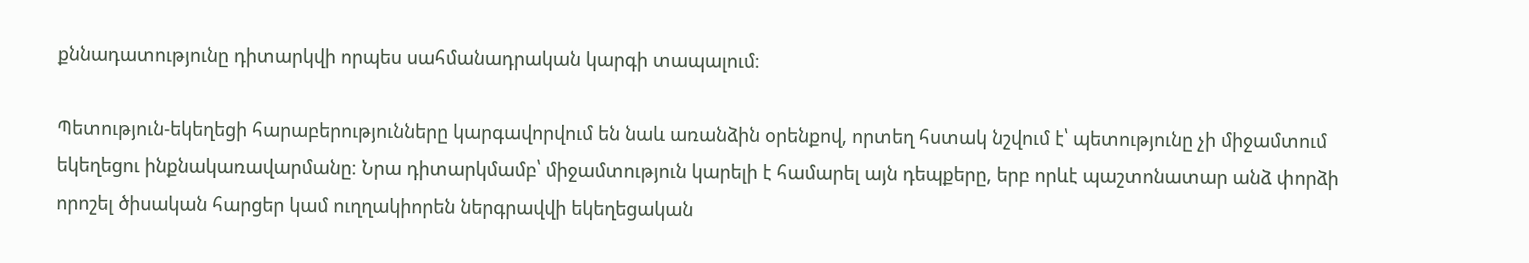քննադատությունը դիտարկվի որպես սահմանադրական կարգի տապալում։

Պետություն-եկեղեցի հարաբերությունները կարգավորվում են նաև առանձին օրենքով, որտեղ հստակ նշվում է՝ պետությունը չի միջամտում եկեղեցու ինքնակառավարմանը։ Նրա դիտարկմամբ՝ միջամտություն կարելի է համարել այն դեպքերը, երբ որևէ պաշտոնատար անձ փորձի որոշել ծիսական հարցեր կամ ուղղակիորեն ներգրավվի եկեղեցական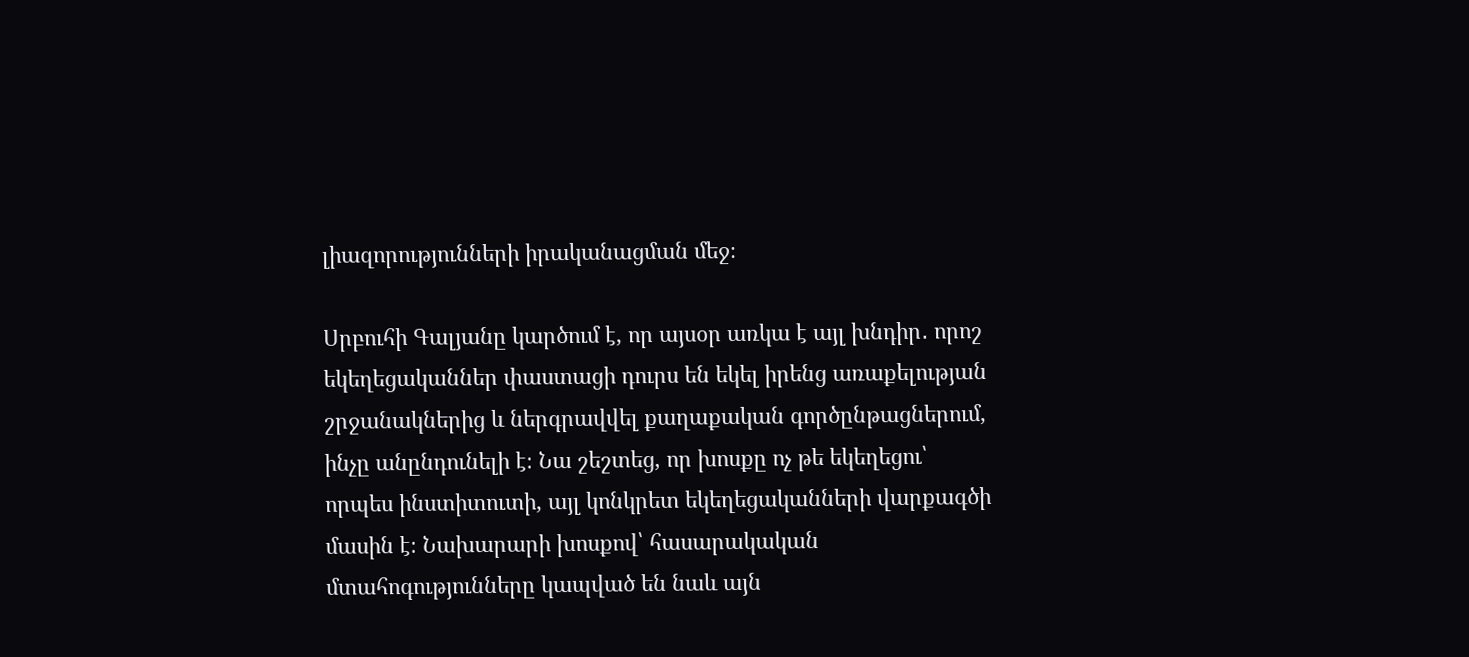լիազորությունների իրականացման մեջ։

Սրբուհի Գալյանը կարծում է, որ այսօր առկա է այլ խնդիր․ որոշ եկեղեցականներ փաստացի դուրս են եկել իրենց առաքելության շրջանակներից և ներգրավվել քաղաքական գործընթացներում, ինչը անընդունելի է։ Նա շեշտեց, որ խոսքը ոչ թե եկեղեցու՝ որպես ինստիտուտի, այլ կոնկրետ եկեղեցականների վարքագծի մասին է։ Նախարարի խոսքով՝ հասարակական մտահոգությունները կապված են նաև այն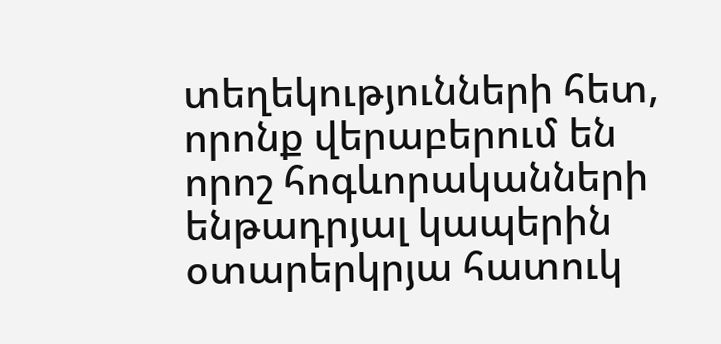տեղեկությունների հետ, որոնք վերաբերում են որոշ հոգևորականների ենթադրյալ կապերին օտարերկրյա հատուկ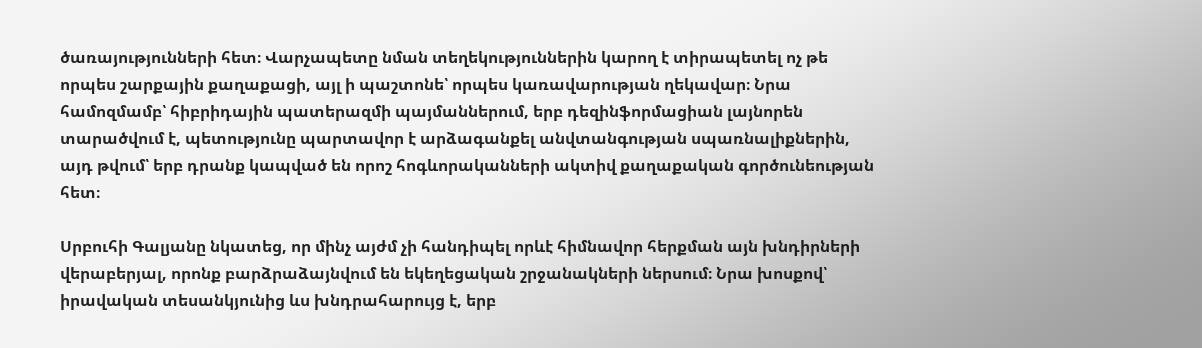ծառայությունների հետ։ Վարչապետը նման տեղեկություններին կարող է տիրապետել ոչ թե որպես շարքային քաղաքացի, այլ ի պաշտոնե՝ որպես կառավարության ղեկավար։ Նրա համոզմամբ՝ հիբրիդային պատերազմի պայմաններում, երբ դեզինֆորմացիան լայնորեն տարածվում է, պետությունը պարտավոր է արձագանքել անվտանգության սպառնալիքներին, այդ թվում՝ երբ դրանք կապված են որոշ հոգևորականների ակտիվ քաղաքական գործունեության հետ։

Սրբուհի Գալյանը նկատեց, որ մինչ այժմ չի հանդիպել որևէ հիմնավոր հերքման այն խնդիրների վերաբերյալ, որոնք բարձրաձայնվում են եկեղեցական շրջանակների ներսում։ Նրա խոսքով՝ իրավական տեսանկյունից ևս խնդրահարույց է, երբ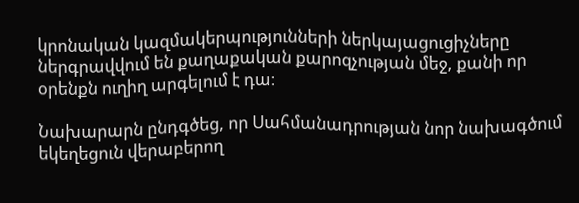կրոնական կազմակերպությունների ներկայացուցիչները ներգրավվում են քաղաքական քարոզչության մեջ, քանի որ օրենքն ուղիղ արգելում է դա։

Նախարարն ընդգծեց, որ Սահմանադրության նոր նախագծում եկեղեցուն վերաբերող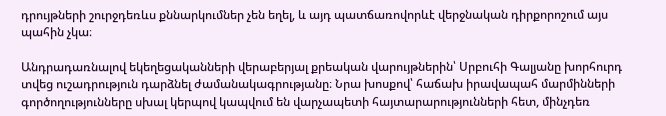դրույթների շուրջդեռևս քննարկումներ չեն եղել, և այդ պատճառովորևէ վերջնական դիրքորոշում այս պահին չկա։

Անդրադառնալով եկեղեցականների վերաբերյալ քրեական վարույթներին՝ Սրբուհի Գալյանը խորհուրդ տվեց ուշադրություն դարձնել ժամանակագրությանը։ Նրա խոսքով՝ հաճախ իրավապահ մարմինների գործողությունները սխալ կերպով կապվում են վարչապետի հայտարարությունների հետ, մինչդեռ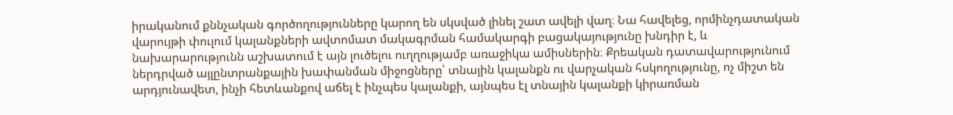իրականում քննչական գործողությունները կարող են սկսված լինել շատ ավելի վաղ։ Նա հավելեց, որմինչդատական վարույթի փուլում կալանքների ավտոմատ մակագրման համակարգի բացակայությունը խնդիր է, և նախարարությունն աշխատում է այն լուծելու ուղղությամբ առաջիկա ամիսներին։ Քրեական դատավարությունում ներդրված այլընտրանքային խափանման միջոցները՝ տնային կալանքն ու վարչական հսկողությունը, ոչ միշտ են արդյունավետ, ինչի հետևանքով աճել է ինչպես կալանքի, այնպես էլ տնային կալանքի կիրառման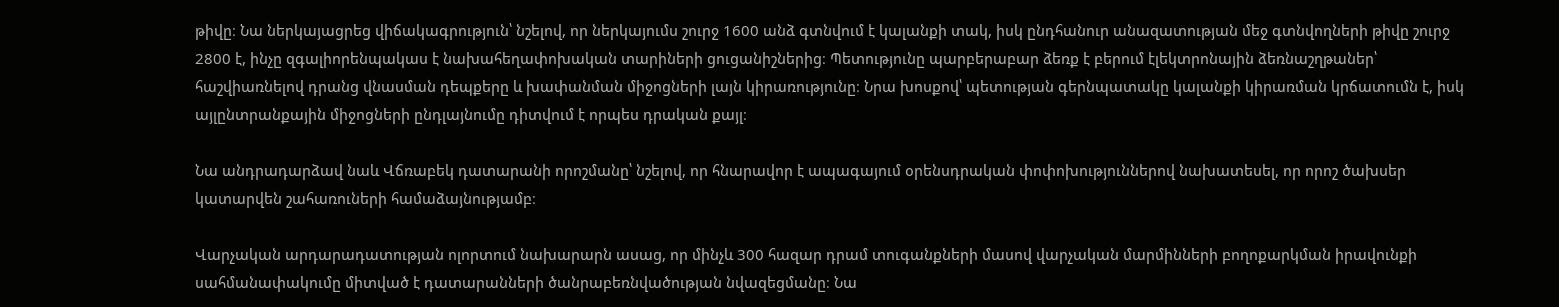թիվը։ Նա ներկայացրեց վիճակագրություն՝ նշելով, որ ներկայումս շուրջ 1600 անձ գտնվում է կալանքի տակ, իսկ ընդհանուր անազատության մեջ գտնվողների թիվը շուրջ 2800 է, ինչը զգալիորենպակաս է նախահեղափոխական տարիների ցուցանիշներից։ Պետությունը պարբերաբար ձեռք է բերում էլեկտրոնային ձեռնաշղթաներ՝ հաշվիառնելով դրանց վնասման դեպքերը և խափանման միջոցների լայն կիրառությունը։ Նրա խոսքով՝ պետության գերնպատակը կալանքի կիրառման կրճատումն է, իսկ այլընտրանքային միջոցների ընդլայնումը դիտվում է որպես դրական քայլ։

Նա անդրադարձավ նաև Վճռաբեկ դատարանի որոշմանը՝ նշելով, որ հնարավոր է ապագայում օրենսդրական փոփոխություններով նախատեսել, որ որոշ ծախսեր կատարվեն շահառուների համաձայնությամբ։

Վարչական արդարադատության ոլորտում նախարարն ասաց, որ մինչև 300 հազար դրամ տուգանքների մասով վարչական մարմինների բողոքարկման իրավունքի սահմանափակումը միտված է դատարանների ծանրաբեռնվածության նվազեցմանը։ Նա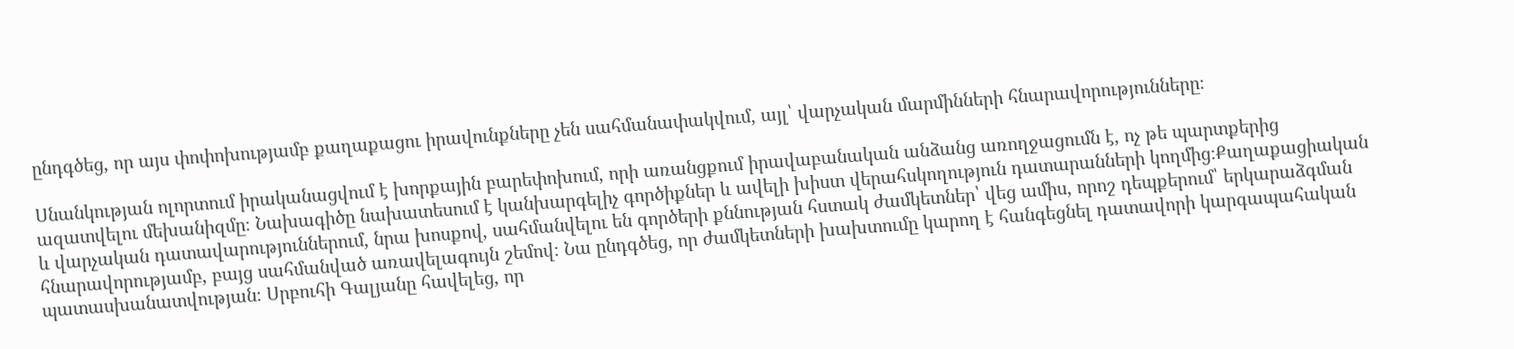ընդգծեց, որ այս փոփոխությամբ քաղաքացու իրավունքները չեն սահմանափակվում, այլ՝ վարչական մարմինների հնարավորությունները։

Սնանկության ոլորտում իրականացվում է խորքային բարեփոխում, որի առանցքում իրավաբանական անձանց առողջացումն է, ոչ թե պարտքերից ազատվելու մեխանիզմը։ Նախագիծը նախատեսում է կանխարգելիչ գործիքներ և ավելի խիստ վերահսկողություն դատարանների կողմից։Քաղաքացիական և վարչական դատավարություններում, նրա խոսքով, սահմանվելու են գործերի քննության հստակ ժամկետներ՝ վեց ամիս, որոշ դեպքերում՝ երկարաձգման հնարավորությամբ, բայց սահմանված առավելագույն շեմով։ Նա ընդգծեց, որ ժամկետների խախտումը կարող է հանգեցնել դատավորի կարգապահական պատասխանատվության։ Սրբուհի Գալյանը հավելեց, որ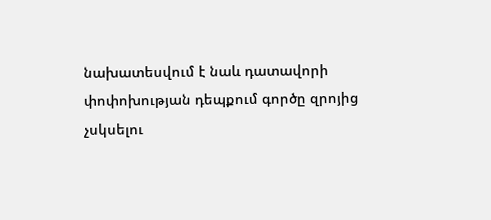նախատեսվում է նաև դատավորի փոփոխության դեպքում գործը զրոյից չսկսելու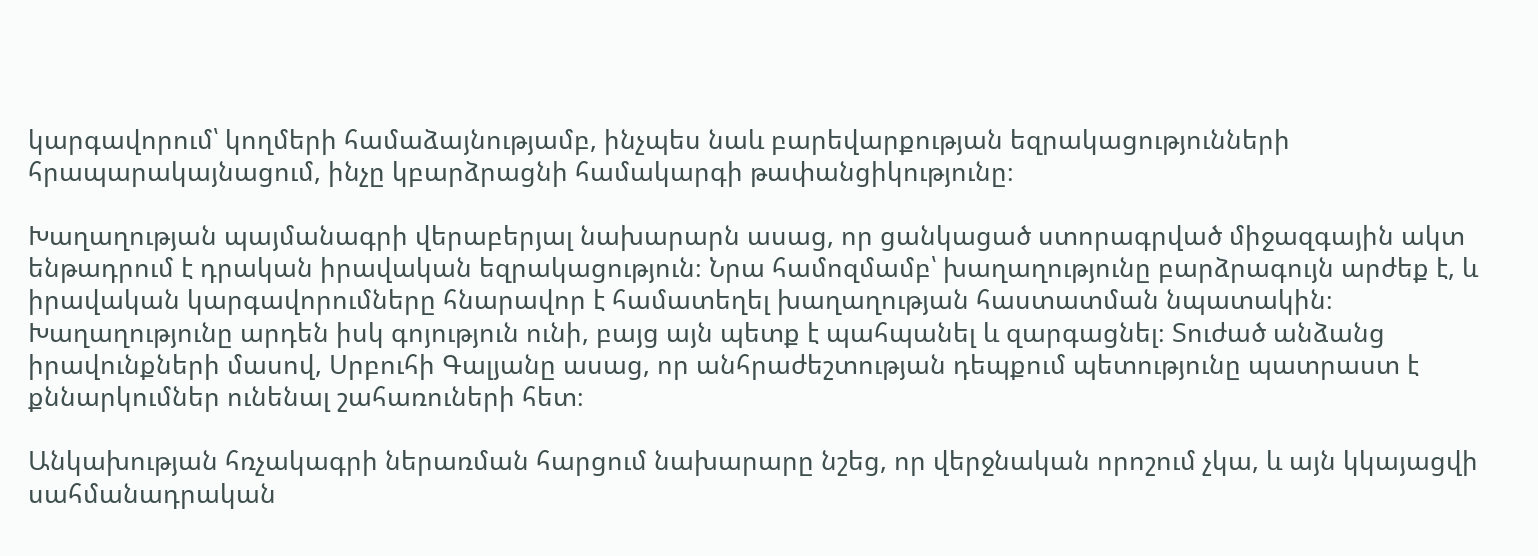կարգավորում՝ կողմերի համաձայնությամբ, ինչպես նաև բարեվարքության եզրակացությունների հրապարակայնացում, ինչը կբարձրացնի համակարգի թափանցիկությունը։

Խաղաղության պայմանագրի վերաբերյալ նախարարն ասաց, որ ցանկացած ստորագրված միջազգային ակտ ենթադրում է դրական իրավական եզրակացություն։ Նրա համոզմամբ՝ խաղաղությունը բարձրագույն արժեք է, և իրավական կարգավորումները հնարավոր է համատեղել խաղաղության հաստատման նպատակին։ Խաղաղությունը արդեն իսկ գոյություն ունի, բայց այն պետք է պահպանել և զարգացնել։ Տուժած անձանց իրավունքների մասով, Սրբուհի Գալյանը ասաց, որ անհրաժեշտության դեպքում պետությունը պատրաստ է քննարկումներ ունենալ շահառուների հետ։

Անկախության հռչակագրի ներառման հարցում նախարարը նշեց, որ վերջնական որոշում չկա, և այն կկայացվի սահմանադրական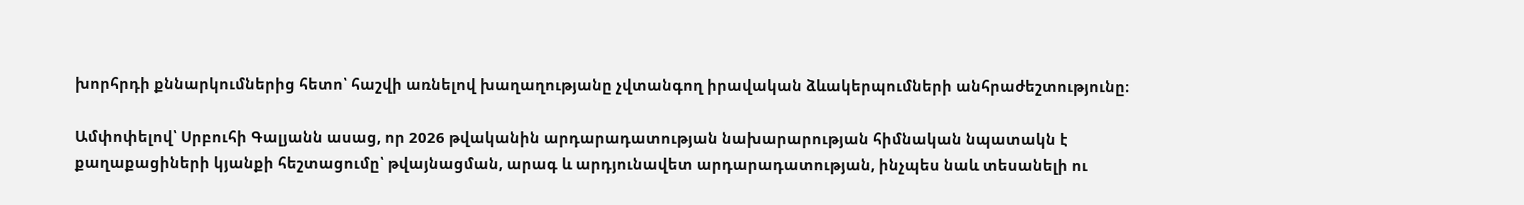խորհրդի քննարկումներից հետո՝ հաշվի առնելով խաղաղությանը չվտանգող իրավական ձևակերպումների անհրաժեշտությունը։

Ամփոփելով՝ Սրբուհի Գալյանն ասաց, որ 2026 թվականին արդարադատության նախարարության հիմնական նպատակն է քաղաքացիների կյանքի հեշտացումը՝ թվայնացման, արագ և արդյունավետ արդարադատության, ինչպես նաև տեսանելի ու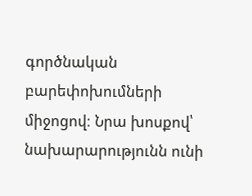գործնական բարեփոխումների միջոցով։ Նրա խոսքով՝ նախարարությունն ունի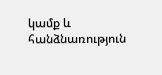կամք և հանձնառություն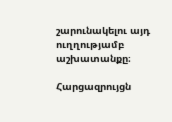շարունակելու այդ ուղղությամբ աշխատանքը։

Հարցազրույցն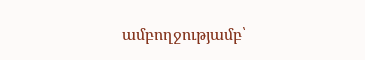ամբողջությամբ՝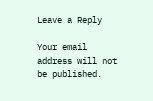Leave a Reply

Your email address will not be published.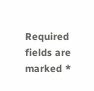Required fields are marked *